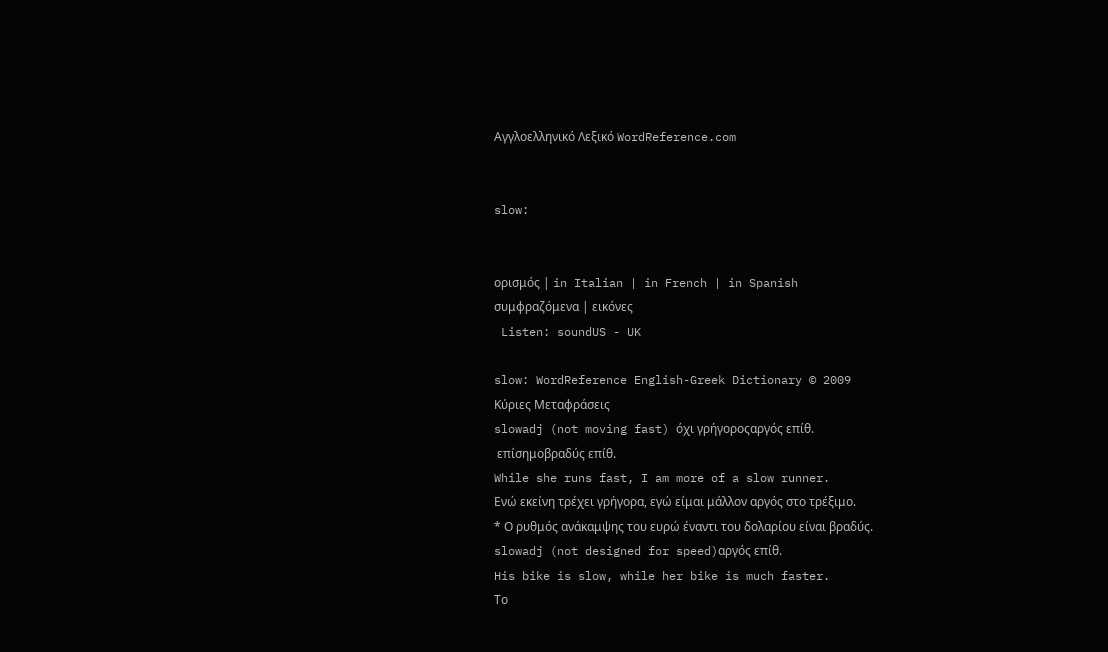Αγγλοελληνικό Λεξικό WordReference.com


slow:


ορισμός | in Italian | in French | in Spanish
συμφραζόμενα | εικόνες
 Listen: soundUS - UK

slow: WordReference English-Greek Dictionary © 2009
Κύριες Μεταφράσεις
slowadj (not moving fast) όχι γρήγοροςαργός επίθ.
 επίσημοβραδύς επίθ.
While she runs fast, I am more of a slow runner.
Ενώ εκείνη τρέχει γρήγορα, εγώ είμαι μάλλον αργός στο τρέξιμο.
* Ο ρυθμός ανάκαμψης του ευρώ έναντι του δολαρίου είναι βραδύς.
slowadj (not designed for speed)αργός επίθ.
His bike is slow, while her bike is much faster.
Το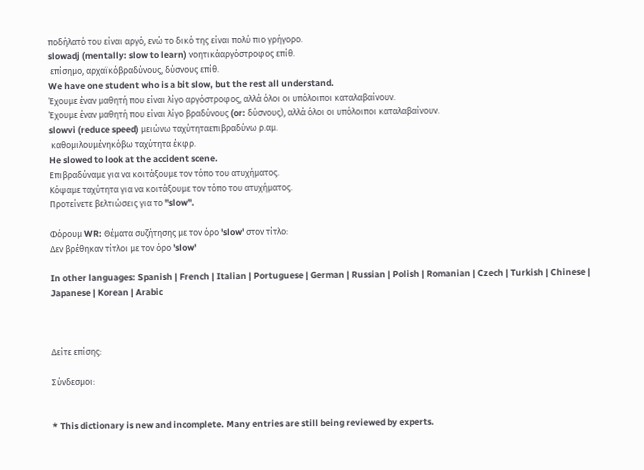ποδήλατό του είναι αργό, ενώ το δικό της είναι πολύ πιο γρήγορο.
slowadj (mentally: slow to learn) νοητικάαργόστροφος επίθ.
 επίσημο, αρχαϊκόβραδύνους, δύσνους επίθ.
We have one student who is a bit slow, but the rest all understand.
Έχουμε έναν μαθητή που είναι λίγο αργόστροφος, αλλά όλοι οι υπόλοιποι καταλαβαίνουν.
Έχουμε έναν μαθητή που είναι λίγο βραδύνους (or: δύσνους), αλλά όλοι οι υπόλοιποι καταλαβαίνουν.
slowvi (reduce speed) μειώνω ταχύτηταεπιβραδύνω ρ.αμ.
 καθομιλουμένηκόβω ταχύτητα έκφρ.
He slowed to look at the accident scene.
Επιβραδύναμε για να κοιτάξουμε τον τόπο του ατυχήματος.
Κόψαμε ταχύτητα για να κοιτάξουμε τον τόπο του ατυχήματος.
Προτείνετε βελτιώσεις για το "slow".

Φόρουμ WR: Θέματα συζήτησης με τον όρο 'slow' στον τίτλο:
Δεν βρέθηκαν τίτλοι με τον όρο 'slow'

In other languages: Spanish | French | Italian | Portuguese | German | Russian | Polish | Romanian | Czech | Turkish | Chinese | Japanese | Korean | Arabic



Δείτε επίσης:

Σύνδεσμοι:


* This dictionary is new and incomplete. Many entries are still being reviewed by experts.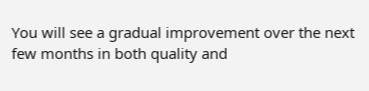You will see a gradual improvement over the next few months in both quality and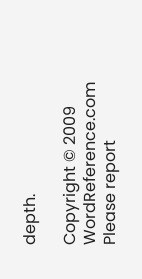depth.

Copyright © 2009 WordReference.com
Please report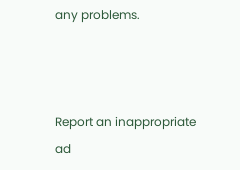any problems.



Report an inappropriate ad